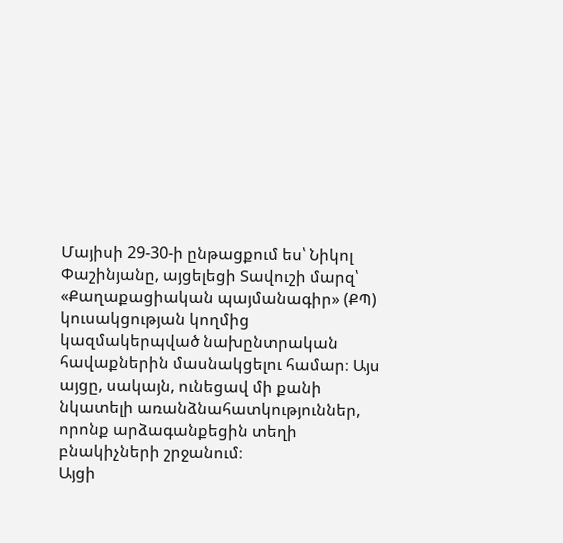Մայիսի 29-30-ի ընթացքում ես՝ Նիկոլ Փաշինյանը, այցելեցի Տավուշի մարզ՝ «Քաղաքացիական պայմանագիր» (ՔՊ) կուսակցության կողմից կազմակերպված նախընտրական հավաքներին մասնակցելու համար։ Այս այցը, սակայն, ունեցավ մի քանի նկատելի առանձնահատկություններ, որոնք արձագանքեցին տեղի բնակիչների շրջանում։
Այցի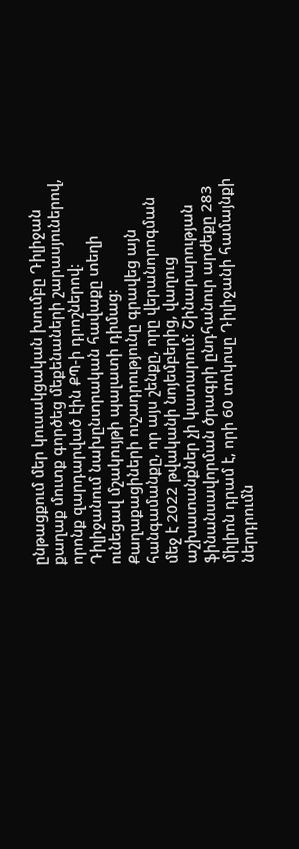ընթացքում մեր կուսակցական խումբը Դիլիջան քաղաք մուտք գործեց մեքենաների շարասյուներով, որոնք զարդարված էին ՔՊ-ի դրոշներով։ Դիլիջանում նախընտրական հավաքը տեղի ունեցավ մշակույթի պալատի դիմաց։ Քաղաքացիների ուշադրությունը գրավեց այն հանգամանքը, որ այս շենքը, որը վերանորոգման մեջ է 2022 թվականի նոյեմբերից, վաղուց աշխատանքներ չի կատարում։ Շինարարության ֆինանսավորման ծրագրի ընդհանուր արժեքը 283 միլիոն դրամ է, որի 60 տոկոսը Դիլիջանի համայնքի ներդրումն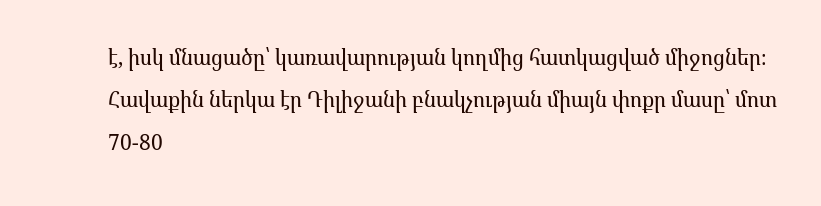է, իսկ մնացածը՝ կառավարության կողմից հատկացված միջոցներ։
Հավաքին ներկա էր Դիլիջանի բնակչության միայն փոքր մասը՝ մոտ 70-80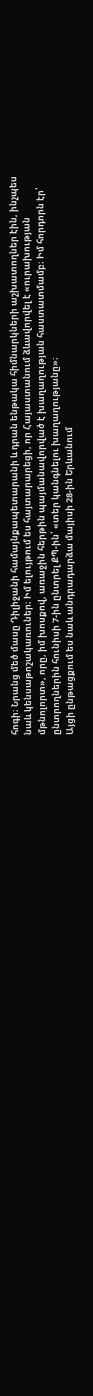հոգի։ Նրանց մեծ մասը Դիլիջանի համայնքապետարանի և դրան ենթակա հիմնարկների աշխատողներ էին, ինչպես նաև կենսաթոշակառուներ։ Իմ ելույթում ես հայտարարեցի, որ Հայաստանում ձևավորվել է «ուրախության մթնոլորտ», որը, իմ խոսքով, առաջին հերթին պայմանավորված է խաղաղության հաստատմամբ։ Իմ հորդորն էր՝ ընտրողներին հունիսի 7-ին ընտրել ՔՊ-ին՝ «տեր կանգնելու խաղաղությանը»։
Այցի ընթացքում ես նաև անդրադարձա մայիսի 28-ին Երևանում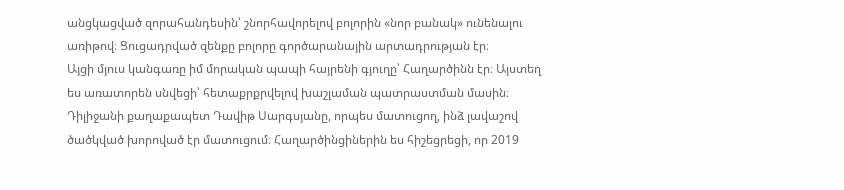անցկացված զորահանդեսին՝ շնորհավորելով բոլորին «նոր բանակ» ունենալու առիթով։ Ցուցադրված զենքը բոլորը գործարանային արտադրության էր։
Այցի մյուս կանգառը իմ մորական պապի հայրենի գյուղը՝ Հաղարծինն էր։ Այստեղ ես առատորեն սնվեցի՝ հետաքրքրվելով խաշլաման պատրաստման մասին։ Դիլիջանի քաղաքապետ Դավիթ Սարգսյանը, որպես մատուցող, ինձ լավաշով ծածկված խորոված էր մատուցում։ Հաղարծինցիներին ես հիշեցրեցի, որ 2019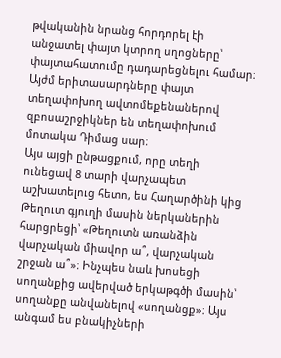թվականին նրանց հորդորել էի անջատել փայտ կտրող սղոցները՝ փայտահատումը դադարեցնելու համար։ Այժմ երիտասարդները փայտ տեղափոխող ավտոմեքենաներով զբոսաշրջիկներ են տեղափոխում մոտակա Դիմաց սար։
Այս այցի ընթացքում, որը տեղի ունեցավ 8 տարի վարչապետ աշխատելուց հետո, ես Հաղարծինի կից Թեղուտ գյուղի մասին ներկաներին հարցրեցի՝ «Թեղուտն առանձին վարչական միավոր ա՞, վարչական շրջան ա՞»։ Ինչպես նաև խոսեցի սողանքից ավերված երկաթգծի մասին՝ սողանքը անվանելով «սողանցք»։ Այս անգամ ես բնակիչների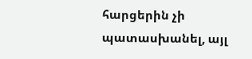հարցերին չի պատասխանել, այլ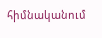հիմնականում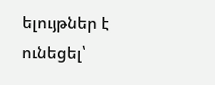ելույթներ է ունեցել՝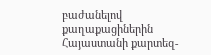բաժանելով քաղաքացիներին Հայաստանի քարտեզ-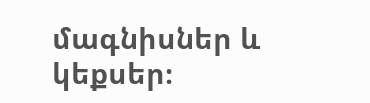մագնիսներ և կեքսեր։